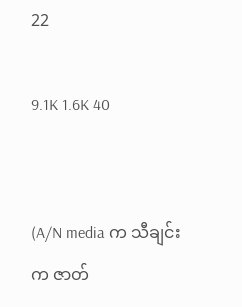22

9.1K 1.6K 40


(A/N media က သီချင်းက ဇာတ်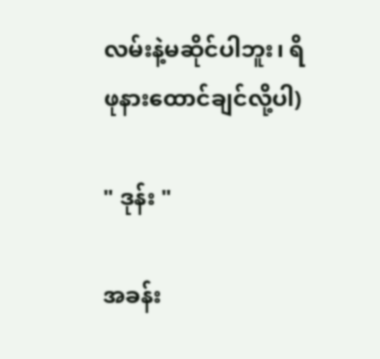လမ်းနဲ့မဆိုင်ပါဘူး၊ ရိဖုနားထောင်ချင်လို့ပါ)

" ဒုန်း "

အခန်း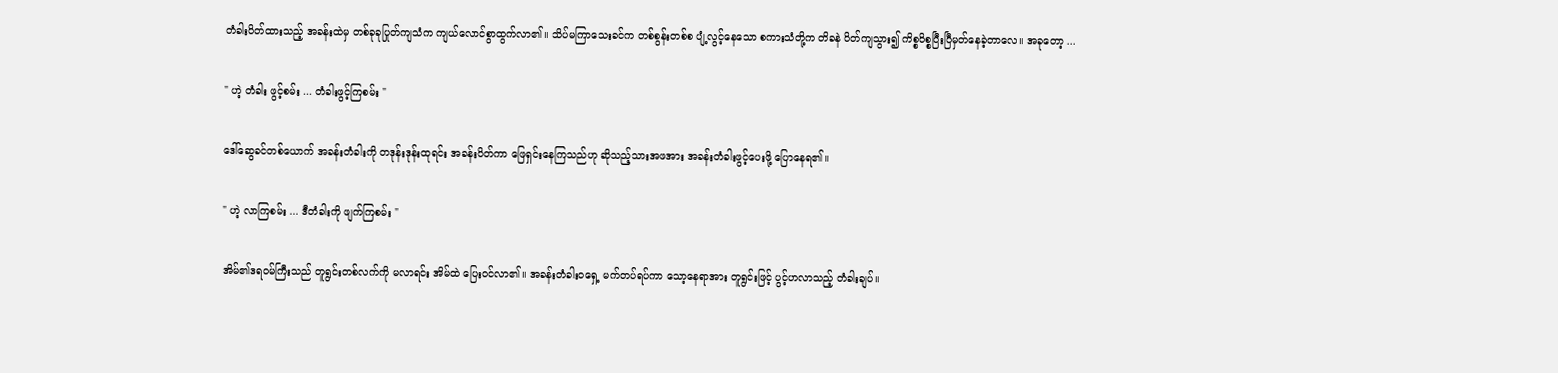တံခါးပိတ်ထားသည့် အခန်းထဲမှ တစ်ခုခုပြုတ်ကျသံက ကျယ်လောင်စွာထွက်လာ၏။ သိပ်မကြာသေးခင်က တစ်စွန်းတစ်စ ပျံ့လွင့်နေသော စကားသံတို့က တိခနဲ ပိတ်ကျသွား၍ ကိစ္စဝိစ္စပြီးပြီမှတ်နေခဲ့တာလေ။ အခုတော့ ...

" ဟဲ့ တံခါး ဖွင့်စမ်း ... တံခါးဖွင့်ကြစမ်း "

ဒေါ်ဆွေခင်တစ်ယောက် အခန်းတံခါးကို တဒုန်းဒုန်းထုရင်း အခန်းပိတ်ကာ ဖြေရှင်းနေကြသည်ဟု ဆိုသည့်သားအဖအား အခန်းတံခါးဖွင့်ပေးဖို့ ပြောနေရ၏။

" ဟဲ့ လာကြစမ်း ... ဒီတံခါးကို ဖျက်ကြစမ်း "

အိမ်၏ဒရဝမ်ကြီးသည် တူရွင်းတစ်လက်ကို မလာရင်း အိမ်ထဲ ပြေးဝင်လာ၏။ အခန်းတံခါးဝရှေ့ မက်တပ်ရပ်ကာ သော့နေရာအား တူရွင်းဖြင့် ပွင့်ဟလာသည့် တံခါးချပ်။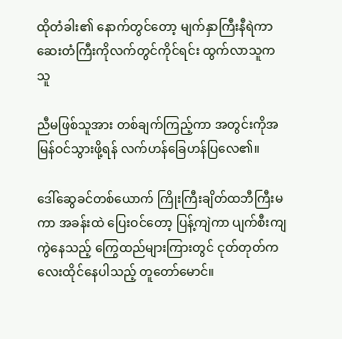ထိုတံခါး၏ နောက်တွင်တော့ မျက်နှာကြီးနီရဲကာ ဆေးတံကြီးကိုလက်တွင်ကိုင်ရင်း ထွက်လာသူက သူ

ညီမဖြစ်သူအား တစ်ချက်ကြည့်ကာ အတွင်းကိုအမြန်ဝင်သွားဖို့ရန် လက်ဟန်ခြေဟန်ပြလေ၏။

ဒေါ်ဆွေခင်တစ်ယောက် ကြိုးကြီးချိတ်ထဘီကြီးမကာ အခန်းထဲ ပြေးဝင်တော့ ပြန့်ကျဲကာ ပျက်စီးကျကွဲနေသည့် ကြွေထည်များကြားတွင် ငုတ်တုတ်ကလေးထိုင်နေပါသည့် တူတော်မောင်။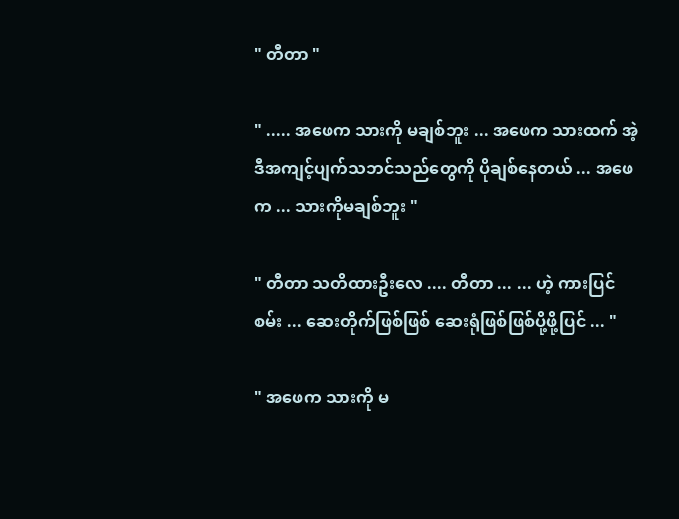" တီတာ "

" ..... အဖေက သားကို မချစ်ဘူး ... အဖေက သားထက် အဲ့ဒီအကျင့်ပျက်သဘင်သည်တွေကို ပိုချစ်နေတယ် ... အဖေက ... သားကိုမချစ်ဘူး "

" တီတာ သတိထားဦးလေ .... တီတာ ... ... ဟဲ့ ကားပြင်စမ်း ... ဆေးတိုက်ဖြစ်ဖြစ် ဆေးရုံဖြစ်ဖြစ်ပို့ဖို့ပြင် ... "

" အဖေက သားကို မ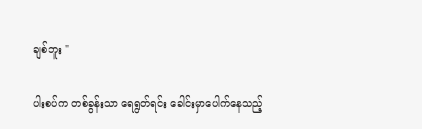ချစ်ဘူး "

ပါးစပ်က တစ်ခွန်းသာ ရေရွတ်ရင်း ခေါင်းမှာပေါက်နေသည့်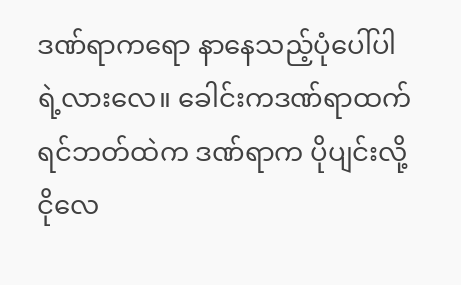ဒဏ်ရာကရော နာနေသည့်ပုံပေါ်ပါရဲ့လားလေ။ ခေါင်းကဒဏ်ရာထက် ရင်ဘတ်ထဲက ဒဏ်ရာက ပိုပျင်းလို့ ငိုလေ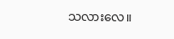သလားလေ။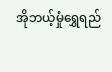အိုဘယ့်မှုံရွှေရည်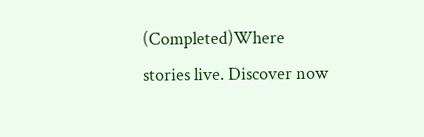(Completed)Where stories live. Discover now